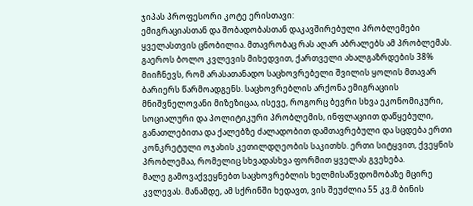ჯიპას პროფესორი კოტე ერისთავი:
ემიგრაციასთან და შობადობასთან დაკავშირებული პრობლემები ყველასთვის ცნობილია. მთავრობაც რას აღარ აბრალებს ამ პრობლემას. გაეროს ბოლო კვლევის მიხედვით, ქართველი ახალგაზრდების 38% მიიჩნევს, რომ არასათანადო საცხოვრებელი შვილის ყოლის მთავარ ბარიერს წარმოადგენს. საცხოვრებლის არქონა ემიგრაციის მნიშვნელოვანი მიზეზიცაა, ისევე, როგორც ბევრი სხვა ეკონომიკური, სოციალური და პოლიტიკური პრობლემის, ინფლაციით დაწყებული, განათლებითა და ქალებზე ძალადობით დამთავრებული და სცდება ერთი კონკრეტული ოჯახის კეთილდღეობის საკითხს. ერთი სიტყვით, ქვეყნის პრობლემაა, რომელიც სხვადასხვა ფორმით ყველას გვეხება.
მალე გამოვაქვეყნებთ საცხოვრებლის ხელმისაწვდომობაზე მცირე კვლევას. მანამდე, ამ სქრინში ხედავთ, ვის შეუძლია 55 კვ.მ ბინის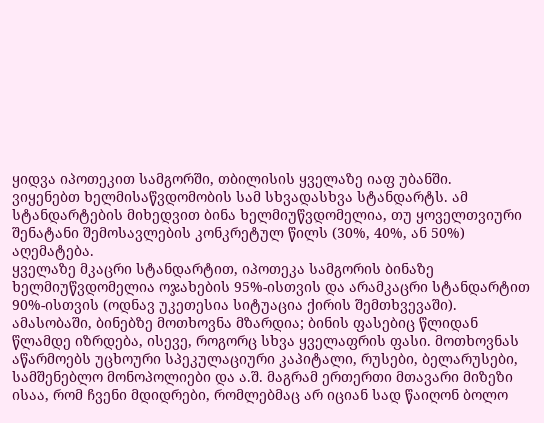ყიდვა იპოთეკით სამგორში, თბილისის ყველაზე იაფ უბანში.
ვიყენებთ ხელმისაწვდომობის სამ სხვადასხვა სტანდარტს. ამ სტანდარტების მიხედვით ბინა ხელმიუწვდომელია, თუ ყოველთვიური შენატანი შემოსავლების კონკრეტულ წილს (30%, 40%, ან 50%) აღემატება.
ყველაზე მკაცრი სტანდარტით, იპოთეკა სამგორის ბინაზე ხელმიუწვდომელია ოჯახების 95%-ისთვის და არამკაცრი სტანდარტით 90%-ისთვის (ოდნავ უკეთესია სიტუაცია ქირის შემთხვევაში).
ამასობაში, ბინებზე მოთხოვნა მზარდია; ბინის ფასებიც წლიდან წლამდე იზრდება, ისევე, როგორც სხვა ყველაფრის ფასი. მოთხოვნას აწარმოებს უცხოური სპეკულაციური კაპიტალი, რუსები, ბელარუსები, სამშენებლო მონოპოლიები და ა.შ. მაგრამ ერთერთი მთავარი მიზეზი ისაა, რომ ჩვენი მდიდრები, რომლებმაც არ იციან სად წაიღონ ბოლო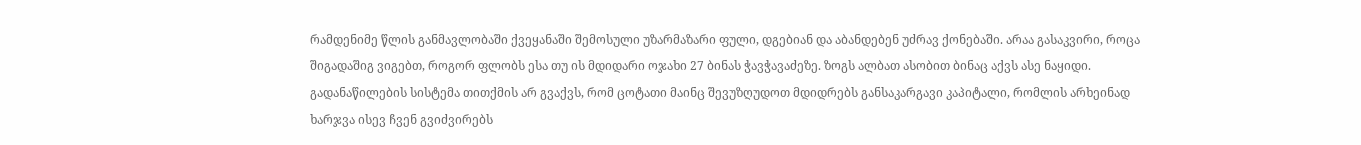რამდენიმე წლის განმავლობაში ქვეყანაში შემოსული უზარმაზარი ფული, დგებიან და აბანდებენ უძრავ ქონებაში. არაა გასაკვირი, როცა შიგადაშიგ ვიგებთ, როგორ ფლობს ესა თუ ის მდიდარი ოჯახი 27 ბინას ჭავჭავაძეზე. ზოგს ალბათ ასობით ბინაც აქვს ასე ნაყიდი. გადანაწილების სისტემა თითქმის არ გვაქვს, რომ ცოტათი მაინც შევუზღუდოთ მდიდრებს განსაკარგავი კაპიტალი, რომლის არხეინად ხარჯვა ისევ ჩვენ გვიძვირებს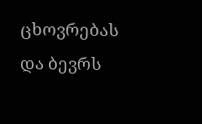ცხოვრებას და ბევრს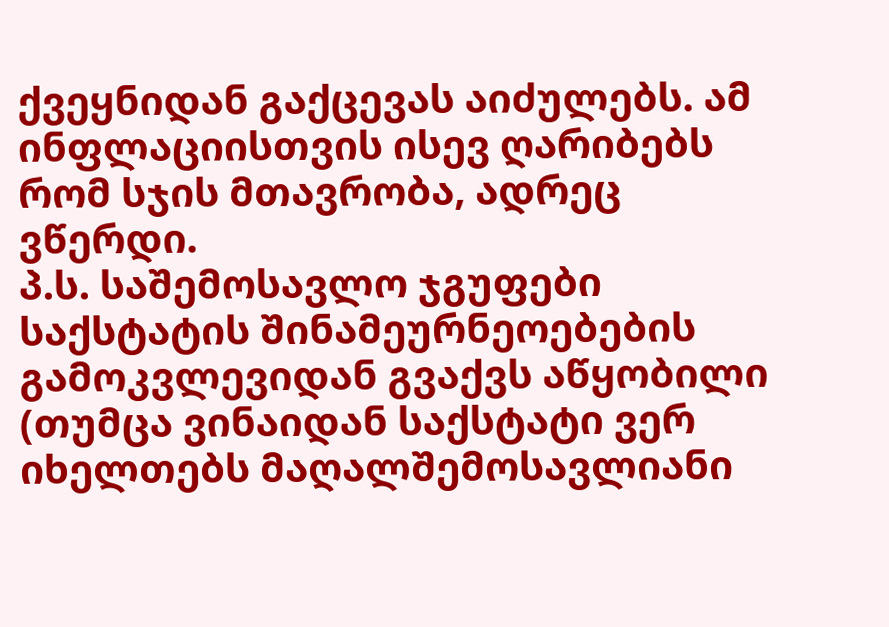ქვეყნიდან გაქცევას აიძულებს. ამ ინფლაციისთვის ისევ ღარიბებს რომ სჯის მთავრობა, ადრეც ვწერდი.
პ.ს. საშემოსავლო ჯგუფები საქსტატის შინამეურნეოებების გამოკვლევიდან გვაქვს აწყობილი (თუმცა ვინაიდან საქსტატი ვერ იხელთებს მაღალშემოსავლიანი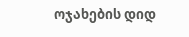ოჯახების დიდ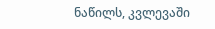ნაწილს, კვლევაში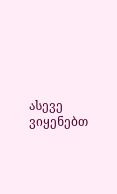ასევე ვიყენებთ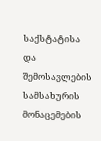საქსტატისა და შემოსავლების სამსახურის მონაცემების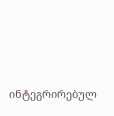ინტეგრირებულ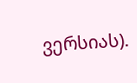ვერსიას).